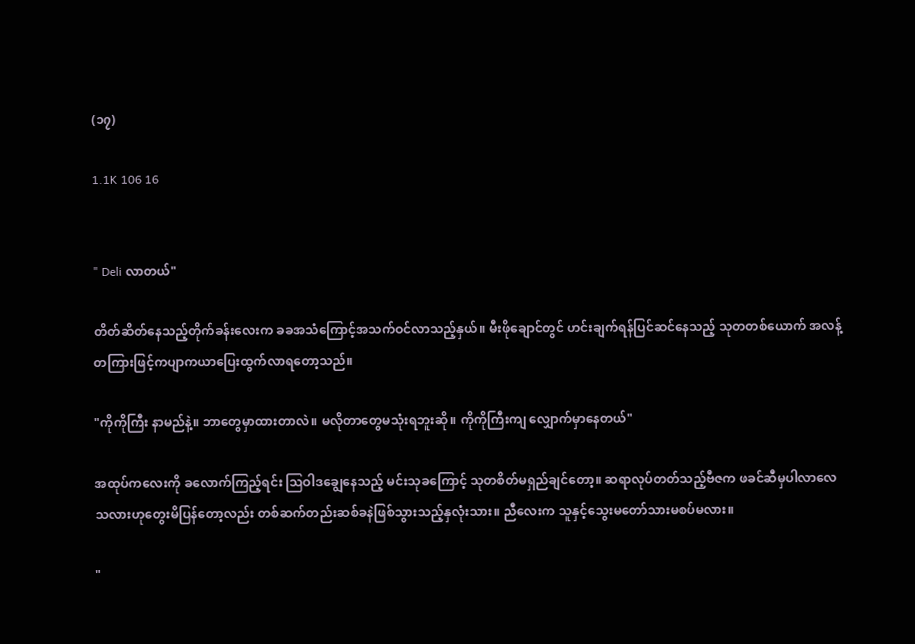(၁၇)

1.1K 106 16


" Deli လာတယ်"

တိတ်ဆိတ်နေသည့်တိုက်ခန်းလေးက ခခအသံကြောင့်အသက်ဝင်လာသည့်နှယ်။ မီးဖိုချောင်တွင် ဟင်းချက်ရန်ပြင်ဆင်နေသည့် သုတတစ်ယောက် အလန့်တကြားဖြင့်ကပျာကယာပြေးထွက်လာရတော့သည်။

"ကိုကိုကြီး နာမည်နဲ့။ ဘာတွေမှာထားတာလဲ။ မလိုတာတွေမသုံးရဘူးဆို။ ကိုကိုကြီးကျ လျှောက်မှာနေတယ်"

အထုပ်ကလေးကို ခလောက်ကြည့်ရင်း ဩဝါဒချွေနေသည့် မင်းသုခကြောင့် သုတစိတ်မရှည်ချင်တော့။ ဆရာလုပ်တတ်သည့်ဗီဇက ဖခင်ဆီမှပါလာလေသလားဟုတွေးမိပြန်တော့လည်း တစ်ဆက်တည်းဆစ်ခနဲဖြစ်သွားသည့်နှလုံးသား။ ညီလေးက သူနှင့်သွေးမတော်သားမစပ်မလား။

"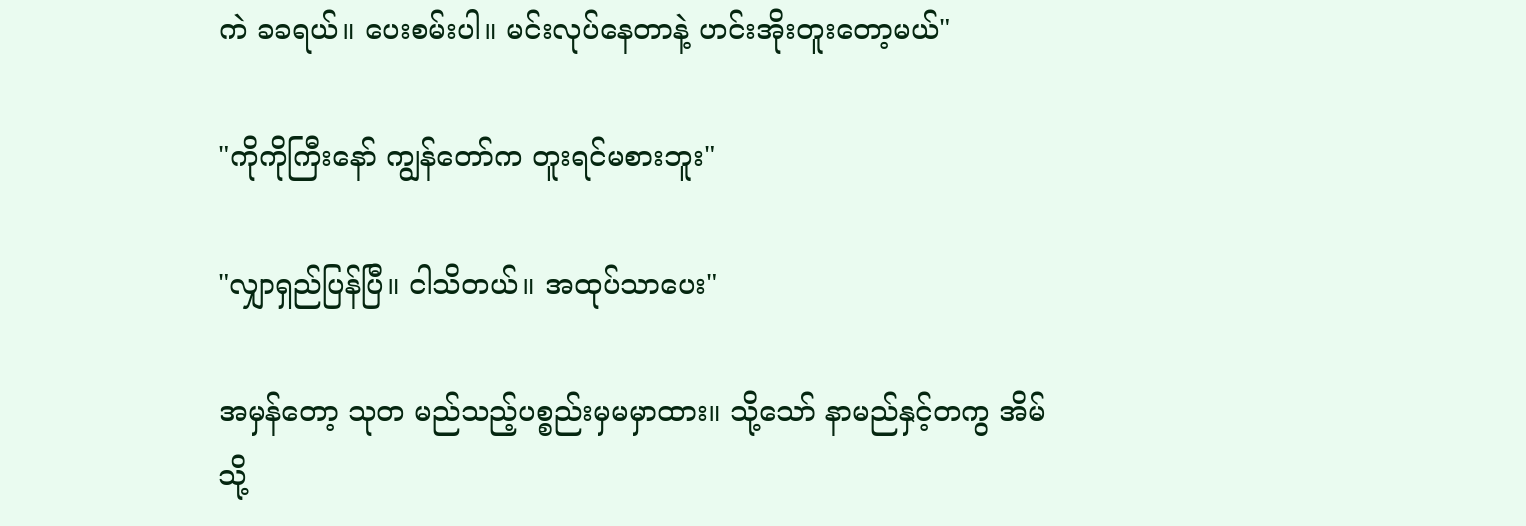ကဲ ခခရယ်။ ပေးစမ်းပါ။ မင်းလုပ်နေတာနဲ့ ဟင်းအိုးတူးတော့မယ်"

"ကိုကိုကြီးနော် ကျွန်တော်က တူးရင်မစားဘူး"

"လျှာရှည်ပြန်ပြီ။ ငါသိတယ်။ အထုပ်သာပေး"

အမှန်တော့ သုတ မည်သည့်ပစ္စည်းမှမမှာထား။ သို့သော် နာမည်နှင့်တကွ အိမ်သို့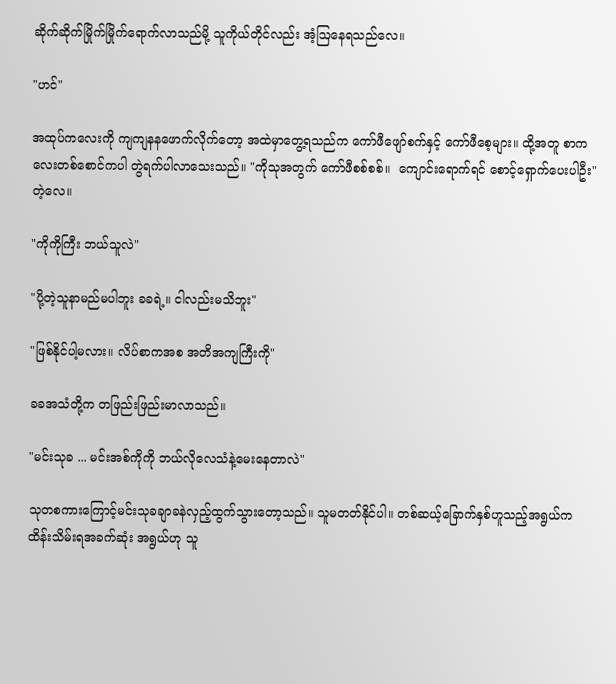ဆိုက်ဆိုက်မြိုက်မြိုက်ရောက်လာသည်မို့ သူကိုယ်တိုင်လည်း အံ့ဩနေရသည်လေ။

"ဟင်"

အထုပ်ကလေးကို ကျကျနနဖောက်လိုက်တော့ အထဲမှာတွေ့ရသည်က ကော်ဖီဖျော်စက်နှင့် ကော်ဖီစေ့များ။ ထို့အတူ စာကလေးတစ်စောင်ကပါ တွဲရက်ပါလာသေးသည်။ "ကိုသုအတွက် ကော်ဖီစစ်စစ်။  ကျောင်းရောက်ရင် စောင့်ရှောက်ပေးပါဦး" တဲ့လေ။

"ကိုကိုကြီး ဘယ်သူလဲ"

"ပို့တဲ့သူနာမည်မပါဘူး ခခရဲ့။ ငါလည်းမသိဘူး"

"ဖြစ်နိုင်ပါ့မလား။ လိပ်စာကအစ အတိအကျကြီးကို"

ခခအသံတို့က တဖြည်းဖြည်းမာလာသည်။

"မင်းသုခ ... မင်းအစ်ကိုကို ဘယ်လိုလေသံနဲ့မေးနေတာလဲ"

သုတစကားကြောင့်မင်းသုခချာခနဲလှည့်ထွက်သွားတော့သည်။ သူမတတ်နိုင်ပါ။ တစ်ဆယ့်ခြောက်နှစ်ဟူသည့်အရွယ်က ထိန်းသိမ်းရအခက်ဆုံး အရွယ်ဟု သူ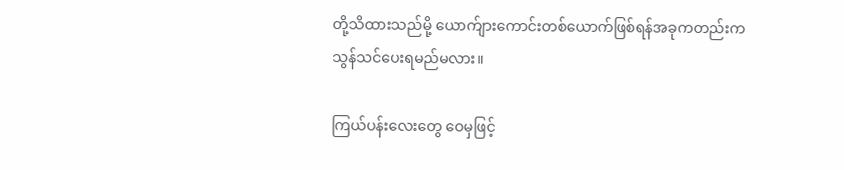တို့သိထားသည်မို့ ယောက်ျားကောင်းတစ်ယောက်ဖြစ်ရန်အခုကတည်းက သွန်သင်ပေးရမည်မလား။

ကြယ်ပန်းလေးတွေ ဝေမှဖြင့်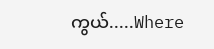ကွယ်.....Where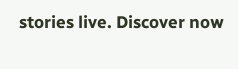stories live. Discover now